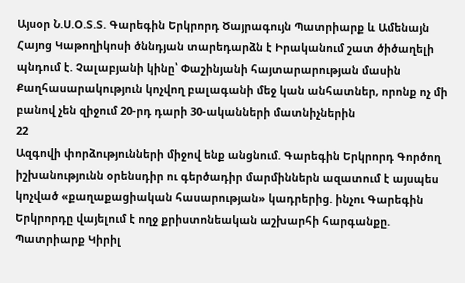Այսօր Ն.Ս.Օ.Տ.Տ. Գարեգին Երկրորդ Ծայրագույն Պատրիարք և Ամենայն Հայոց Կաթողիկոսի ծննդյան տարեդարձն է Իրականում շատ ծիծաղելի պնդում է. Չալաբյանի կինը՝ Փաշինյանի հայտարարության մասին Քաղհասարակություն կոչվող բալագանի մեջ կան անհատներ, որոնք ոչ մի բանով չեն զիջում 20-րդ դարի 30-ականների մատնիչներին
22
Ազգովի փորձությունների միջով ենք անցնում. Գարեգին Երկրորդ Գործող իշխանությունն օրենսդիր ու գերծադիր մարմիններն ազատում է այսպես կոչված «քաղաքացիական հասարության» կադրերից. ինչու Գարեգին Երկրորդը վայելում է ողջ քրիստոնեական աշխարհի հարգանքը. Պատրիարք Կիրիլ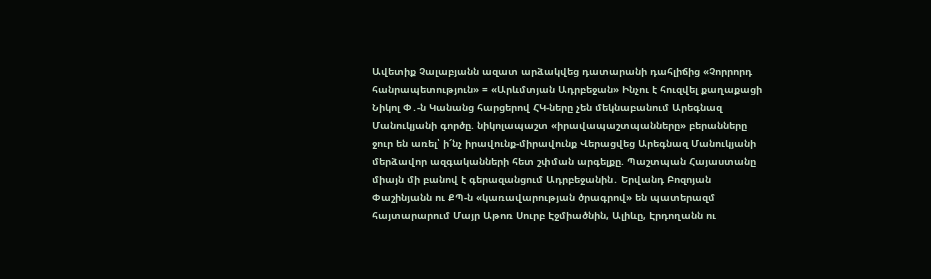Ավետիք Չալաբյանն ազատ արձակվեց դատարանի դահլիճից «Չորրորդ հանրապետություն» = «Արևմտյան Ադրբեջան» Ինչու է հուզվել քաղաքացի Նիկոլ Փ․-ն Կանանց հարցերով ՀԿ-ները չեն մեկնաբանում Արեգնազ Մանուկյանի գործը. նիկոլապաշտ «իրավապաշտպանները» բերանները ջուր են առել՝ ի՜նչ իրավունք-միրավունք Վերացվեց Արեգնազ Մանուկյանի մերձավոր ազգականների հետ շփման արգելքը. Պաշտպան Հայաստանը միայն մի բանով է գերազանցում Ադրբեջանին․ Երվանդ Բոզոյան Փաշինյանն ու ՔՊ-ն «կառավարության ծրագրով» են պատերազմ հայտարարում Մայր Աթոռ Սուրբ Էջմիածնին, Ալիևը, Էրդողանն ու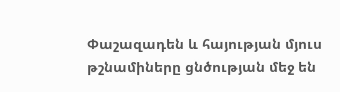Փաշազադեն և հայության մյուս թշնամիները ցնծության մեջ են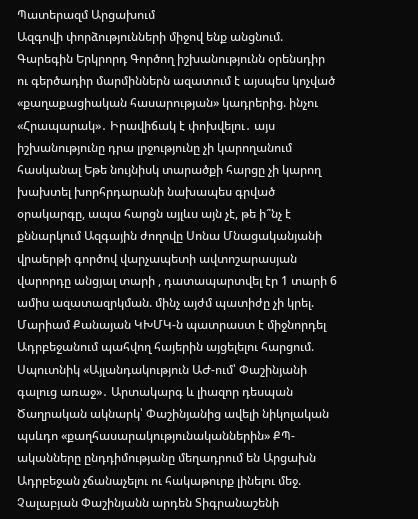Պատերազմ Արցախում
Ազգովի փորձությունների միջով ենք անցնում. Գարեգին Երկրորդ Գործող իշխանությունն օրենսդիր ու գերծադիր մարմիններն ազատում է այսպես կոչված «քաղաքացիական հասարության» կադրերից. ինչու «Հրապարակ»․ Իրավիճակ է փոխվելու․ այս իշխանությունը դրա լրջությունը չի կարողանում հասկանալ Եթե նույնիսկ տարածքի հարցը չի կարող խախտել խորհրդարանի նախապես գրված օրակարգը, ապա հարցն այլևս այն չէ, թե ի՞նչ է քննարկում Ազգային ժողովը Սոնա Մնացականյանի վրաերթի գործով վարչապետի ավտոշարասյան վարորդը անցյալ տարի , դատապարտվել էր 1 տարի 6 ամիս ազատազրկման. մինչ այժմ պատիժը չի կրել. Մարիամ Քանայան ԿԽՄԿ-ն պատրաստ է միջնորդել Ադրբեջանում պահվող հայերին այցելելու հարցում. Սպուտնիկ «Այլանդակություն ԱԺ-ում՝ Փաշինյանի գալուց առաջ»․ Արտակարգ և լիազոր դեսպան Ծաղրական ակնարկ՝ Փաշինյանից ավելի նիկոլական պսևդո «քաղհասարակությունականներին» ՔՊ-ականները ընդդիմությանը մեղադրում են Արցախն Ադրբեջան չճանաչելու ու հակաթուրք լինելու մեջ. Չալաբյան Փաշինյանն արդեն Տիգրանաշենի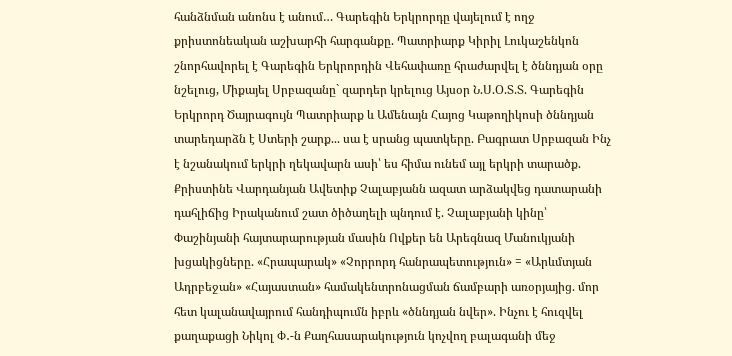հանձնման անոնս է անում… Գարեգին Երկրորդը վայելում է ողջ քրիստոնեական աշխարհի հարգանքը. Պատրիարք Կիրիլ Լուկաշենկոն շնորհավորել է Գարեգին Երկրորդին Վեհափառը հրաժարվել է ծննդյան օրը նշելուց, Միքայել Սրբազանը` զարդեր կրելուց Այսօր Ն.Ս.Օ.Տ.Տ. Գարեգին Երկրորդ Ծայրագույն Պատրիարք և Ամենայն Հայոց Կաթողիկոսի ծննդյան տարեդարձն է Ստերի շարք... սա է սրանց պատկերը. Բագրատ Սրբազան Ինչ է նշանակում երկրի ղեկավարն ասի՝ ես հիմա ունեմ այլ երկրի տարածք. Քրիստինե Վարդանյան Ավետիք Չալաբյանն ազատ արձակվեց դատարանի դահլիճից Իրականում շատ ծիծաղելի պնդում է. Չալաբյանի կինը՝ Փաշինյանի հայտարարության մասին Ովքեր են Արեգնազ Մանուկյանի խցակիցները. «Հրապարակ» «Չորրորդ հանրապետություն» = «Արևմտյան Ադրբեջան» «Հայաստան» համակենտրոնացման ճամբարի առօրյայից. մոր հետ կալանավայրում հանդիպումն իբրև «ծննդյան նվեր». Ինչու է հուզվել քաղաքացի Նիկոլ Փ․-ն Քաղհասարակություն կոչվող բալագանի մեջ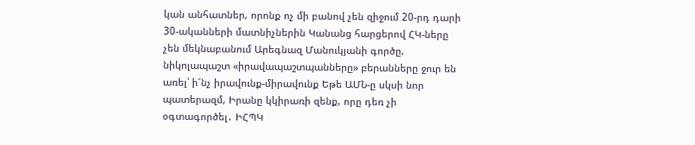կան անհատներ, որոնք ոչ մի բանով չեն զիջում 20-րդ դարի 30-ականների մատնիչներին Կանանց հարցերով ՀԿ-ները չեն մեկնաբանում Արեգնազ Մանուկյանի գործը. նիկոլապաշտ «իրավապաշտպանները» բերանները ջուր են առել՝ ի՜նչ իրավունք-միրավունք Եթե ԱՄՆ-ը սկսի նոր պատերազմ, Իրանը կկիրառի զենք, որը դեռ չի օգտագործել․ ԻՀՊԿ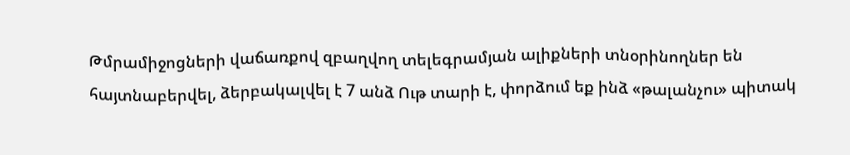Թմրամիջոցների վաճառքով զբաղվող տելեգրամյան ալիքների տնօրինողներ են հայտնաբերվել, ձերբակալվել է 7 անձ Ութ տարի է, փորձում եք ինձ «թալանչու» պիտակ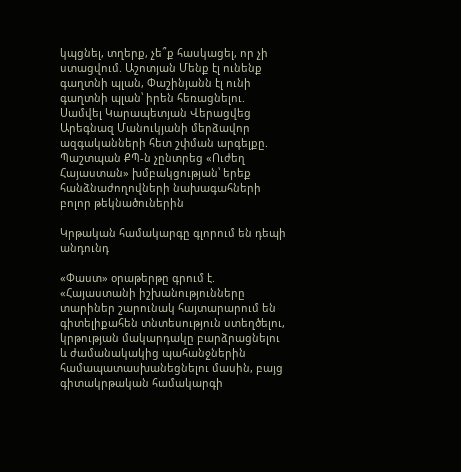կպցնել, տղերք, չե՞ք հասկացել, որ չի ստացվում. Աշոտյան Մենք էլ ունենք գաղտնի պլան, Փաշինյանն էլ ունի գաղտնի պլան՝ իրեն հեռացնելու. Սամվել Կարապետյան Վերացվեց Արեգնազ Մանուկյանի մերձավոր ազգականների հետ շփման արգելքը. Պաշտպան ՔՊ-ն չընտրեց «Ուժեղ Հայաստան» խմբակցության՝ երեք հանձնաժողովների նախագահների բոլոր թեկնածուներին

Կրթական համակարգը գլորում են դեպի անդունդ

«Փաստ» օրաթերթը գրում է. «Հայաստանի իշխանությունները տարիներ շարունակ հայտարարում են գիտելիքահեն տնտեսություն ստեղծելու, կրթության մակարդակը բարձրացնելու և ժամանակակից պահանջներին համապատասխանեցնելու մասին, բայց գիտակրթական համակարգի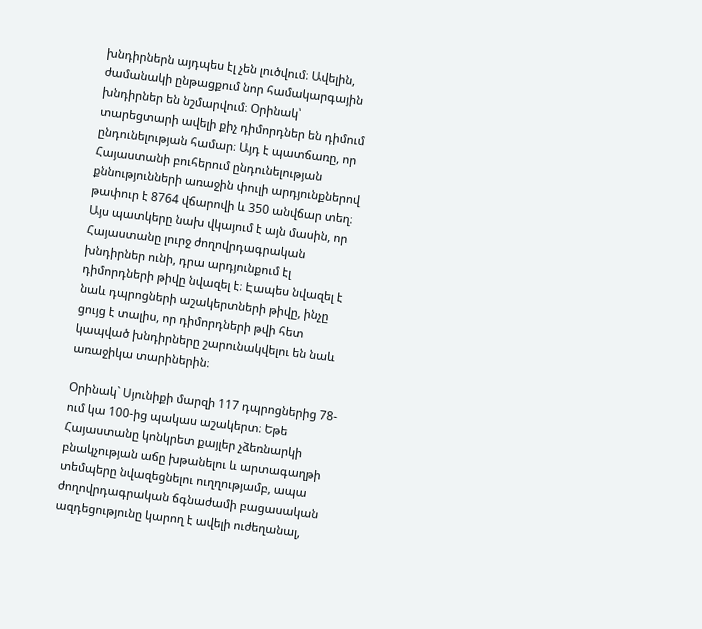խնդիրներն այդպես էլ չեն լուծվում։ Ավելին, ժամանակի ընթացքում նոր համակարգային խնդիրներ են նշմարվում։ Օրինակ՝ տարեցտարի ավելի քիչ դիմորդներ են դիմում ընդունելության համար։ Այդ է պատճառը, որ Հայաստանի բուհերում ընդունելության քննությունների առաջին փուլի արդյունքներով թափուր է 8764 վճարովի և 350 անվճար տեղ։ Այս պատկերը նախ վկայում է այն մասին, որ Հայաստանը լուրջ ժողովրդագրական խնդիրներ ունի, դրա արդյունքում էլ դիմորդների թիվը նվազել է։ Էապես նվազել է նաև դպրոցների աշակերտների թիվը, ինչը ցույց է տալիս, որ դիմորդների թվի հետ կապված խնդիրները շարունակվելու են նաև առաջիկա տարիներին։

Օրինակ` Սյունիքի մարզի 117 դպրոցներից 78-ում կա 100-ից պակաս աշակերտ։ Եթե Հայաստանը կոնկրետ քայլեր չձեռնարկի բնակչության աճը խթանելու և արտագաղթի տեմպերը նվազեցնելու ուղղությամբ, ապա ժողովրդագրական ճգնաժամի բացասական ազդեցությունը կարող է ավելի ուժեղանալ,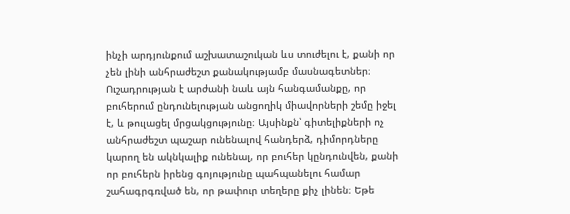ինչի արդյունքում աշխատաշուկան ևս տուժելու է, քանի որ չեն լինի անհրաժեշտ քանակությամբ մասնագետներ։ Ուշադրության է արժանի նաև այն հանգամանքը, որ բուհերում ընդունելության անցողիկ միավորների շեմը իջել է, և թուլացել մրցակցությունը։ Այսինքն՝ գիտելիքների ոչ անհրաժեշտ պաշար ունենալով հանդերձ, դիմորդները կարող են ակնկալիք ունենալ, որ բուհեր կընդունվեն, քանի որ բուհերն իրենց գոյությունը պահպանելու համար շահագրգռված են, որ թափուր տեղերը քիչ լինեն։ Եթե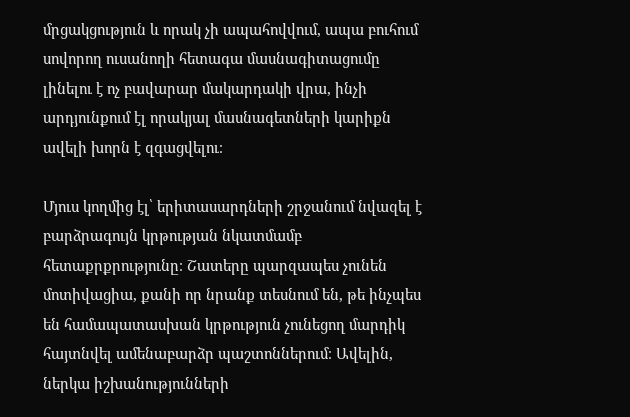մրցակցություն և որակ չի ապահովվում, ապա բուհում սովորող ուսանողի հետագա մասնագիտացումը լինելու է ոչ բավարար մակարդակի վրա, ինչի արդյունքում էլ որակյալ մասնագետների կարիքն ավելի խորն է զգացվելու։

Մյուս կողմից էլ՝ երիտասարդների շրջանում նվազել է բարձրագույն կրթության նկատմամբ հետաքրքրությունը։ Շատերը պարզապես չունեն մոտիվացիա, քանի որ նրանք տեսնում են, թե ինչպես են համապատասխան կրթություն չունեցող մարդիկ հայտնվել ամենաբարձր պաշտոններում։ Ավելին, ներկա իշխանությունների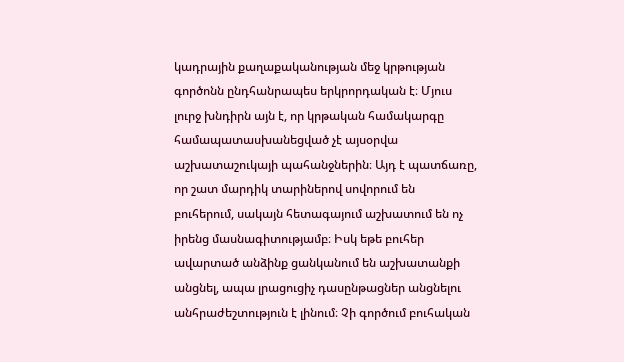կադրային քաղաքականության մեջ կրթության գործոնն ընդհանրապես երկրորդական է։ Մյուս լուրջ խնդիրն այն է, որ կրթական համակարգը համապատասխանեցված չէ այսօրվա աշխատաշուկայի պահանջներին։ Այդ է պատճառը, որ շատ մարդիկ տարիներով սովորում են բուհերում, սակայն հետագայում աշխատում են ոչ իրենց մասնագիտությամբ։ Իսկ եթե բուհեր ավարտած անձինք ցանկանում են աշխատանքի անցնել, ապա լրացուցիչ դասընթացներ անցնելու անհրաժեշտություն է լինում։ Չի գործում բուհական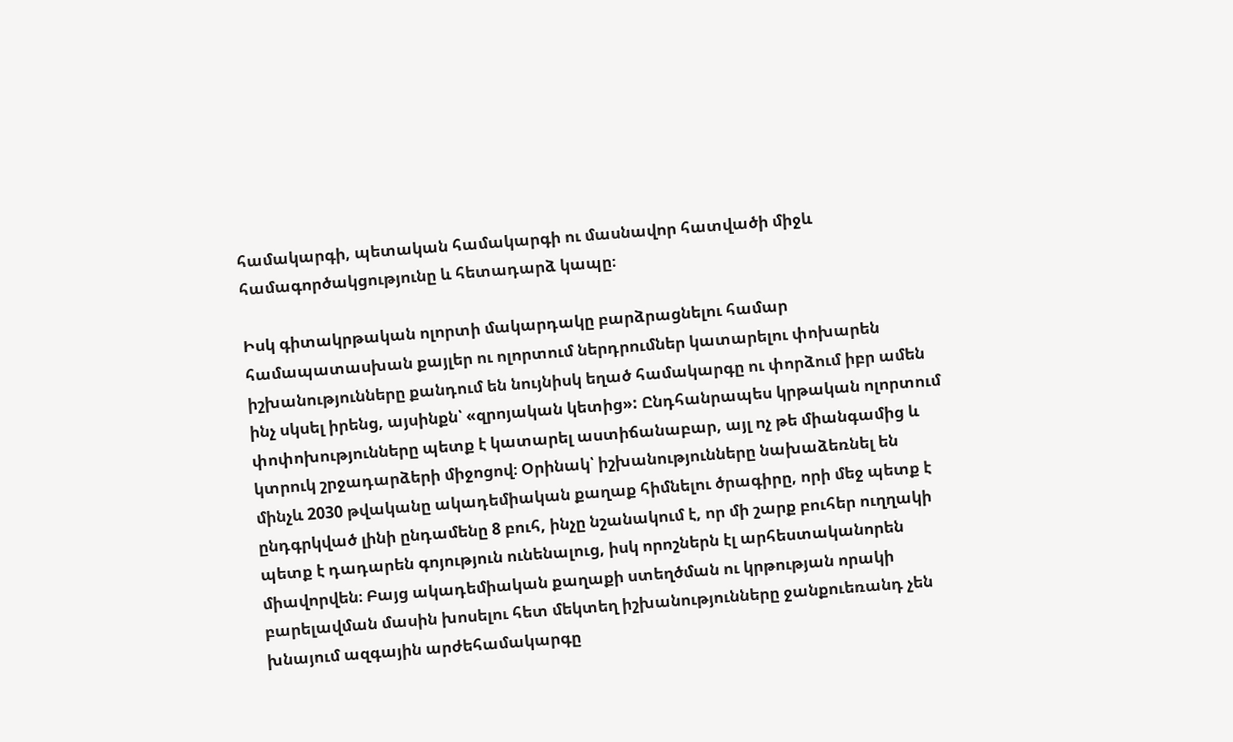համակարգի, պետական համակարգի ու մասնավոր հատվածի միջև համագործակցությունը և հետադարձ կապը։

Իսկ գիտակրթական ոլորտի մակարդակը բարձրացնելու համար համապատասխան քայլեր ու ոլորտում ներդրումներ կատարելու փոխարեն իշխանությունները քանդում են նույնիսկ եղած համակարգը ու փորձում իբր ամեն ինչ սկսել իրենց, այսինքն՝ «զրոյական կետից»: Ընդհանրապես կրթական ոլորտում փոփոխությունները պետք է կատարել աստիճանաբար, այլ ոչ թե միանգամից և կտրուկ շրջադարձերի միջոցով։ Օրինակ՝ իշխանությունները նախաձեռնել են մինչև 2030 թվականը ակադեմիական քաղաք հիմնելու ծրագիրը, որի մեջ պետք է ընդգրկված լինի ընդամենը 8 բուհ, ինչը նշանակում է, որ մի շարք բուհեր ուղղակի պետք է դադարեն գոյություն ունենալուց, իսկ որոշներն էլ արհեստականորեն միավորվեն։ Բայց ակադեմիական քաղաքի ստեղծման ու կրթության որակի բարելավման մասին խոսելու հետ մեկտեղ իշխանությունները ջանքուեռանդ չեն խնայում ազգային արժեհամակարգը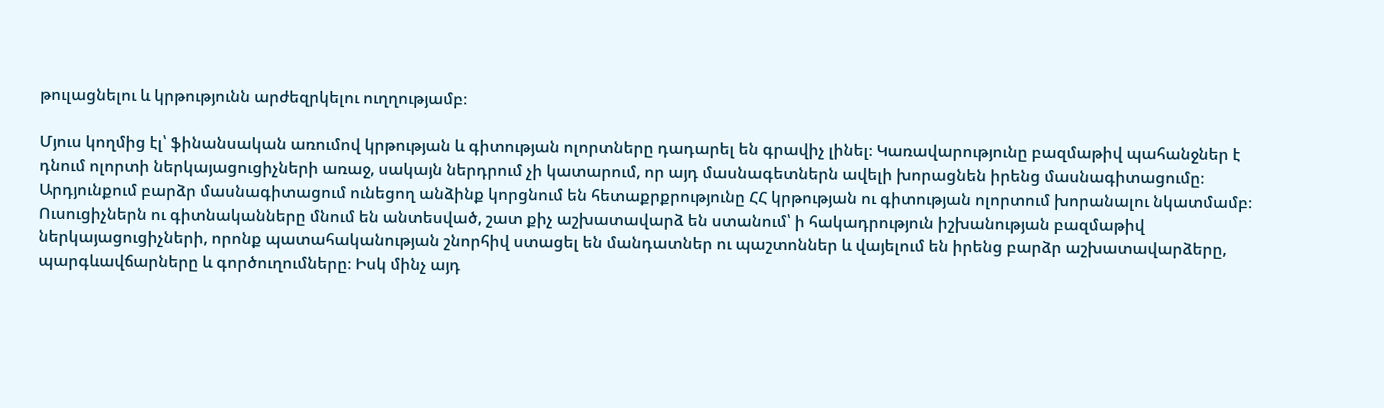թուլացնելու և կրթությունն արժեզրկելու ուղղությամբ։

Մյուս կողմից էլ՝ ֆինանսական առումով կրթության և գիտության ոլորտները դադարել են գրավիչ լինել։ Կառավարությունը բազմաթիվ պահանջներ է դնում ոլորտի ներկայացուցիչների առաջ, սակայն ներդրում չի կատարում, որ այդ մասնագետներն ավելի խորացնեն իրենց մասնագիտացումը։ Արդյունքում բարձր մասնագիտացում ունեցող անձինք կորցնում են հետաքրքրությունը ՀՀ կրթության ու գիտության ոլորտում խորանալու նկատմամբ։ Ուսուցիչներն ու գիտնականները մնում են անտեսված, շատ քիչ աշխատավարձ են ստանում՝ ի հակադրություն իշխանության բազմաթիվ ներկայացուցիչների, որոնք պատահականության շնորհիվ ստացել են մանդատներ ու պաշտոններ և վայելում են իրենց բարձր աշխատավարձերը, պարգևավճարները և գործուղումները։ Իսկ մինչ այդ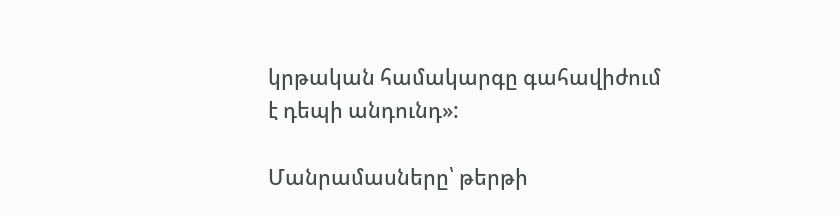կրթական համակարգը գահավիժում է դեպի անդունդ»:

Մանրամասները՝ թերթի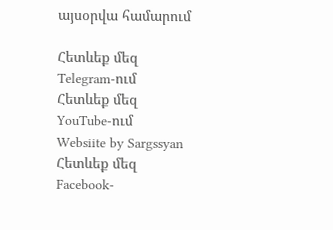այսօրվա համարում

Հետևեք մեզ Telegram-ում
Հետևեք մեզ YouTube-ում
Websiite by Sargssyan
Հետևեք մեզ Facebook-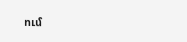ում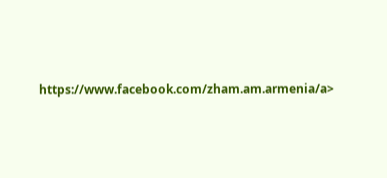https://www.facebook.com/zham.am.armenia/a>